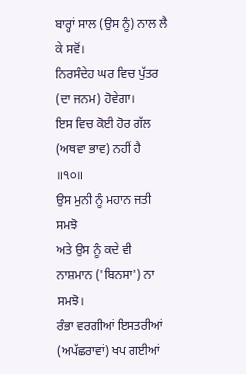ਬਾਰ੍ਹਾਂ ਸਾਲ (ਉਸ ਨੂੰ) ਨਾਲ ਲੈ ਕੇ ਸਵੋਂ।
ਨਿਰਸੰਦੇਹ ਘਰ ਵਿਚ ਪੁੱਤਰ (ਦਾ ਜਨਮ) ਹੋਵੇਗਾ।
ਇਸ ਵਿਚ ਕੋਈ ਹੋਰ ਗੱਲ (ਅਥਵਾ ਭਾਵ) ਨਹੀਂ ਹੈ ॥੧੦॥
ਉਸ ਮੁਨੀ ਨੂੰ ਮਹਾਨ ਜਤੀ ਸਮਝੋ
ਅਤੇ ਉਸ ਨੂੰ ਕਦੇ ਵੀ ਨਾਸ਼ਮਾਨ ('ਬਿਨਸਾ') ਨਾ ਸਮਝੋ।
ਰੰਭਾ ਵਰਗੀਆਂ ਇਸਤਰੀਆਂ (ਅਪੱਛਰਾਵਾਂ) ਖਪ ਗਈਆਂ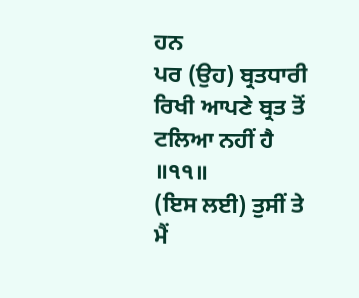ਹਨ
ਪਰ (ਉਹ) ਬ੍ਰਤਧਾਰੀ ਰਿਖੀ ਆਪਣੇ ਬ੍ਰਤ ਤੋਂ ਟਲਿਆ ਨਹੀਂ ਹੈ ॥੧੧॥
(ਇਸ ਲਈ) ਤੁਸੀਂ ਤੇ ਮੈਂ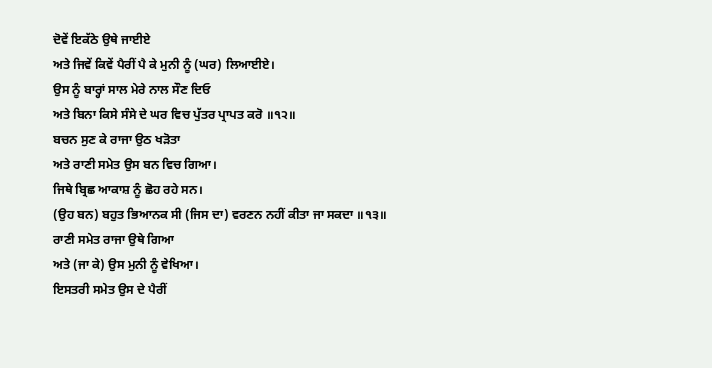ਦੋਵੇਂ ਇਕੱਠੇ ਉਥੇ ਜਾਈਏ
ਅਤੇ ਜਿਵੇਂ ਕਿਵੇਂ ਪੈਰੀਂ ਪੈ ਕੇ ਮੁਨੀ ਨੂੰ (ਘਰ) ਲਿਆਈਏ।
ਉਸ ਨੂੰ ਬਾਰ੍ਹਾਂ ਸਾਲ ਮੇਰੇ ਨਾਲ ਸੌਣ ਦਿਓ
ਅਤੇ ਬਿਨਾ ਕਿਸੇ ਸੰਸੇ ਦੇ ਘਰ ਵਿਚ ਪੁੱਤਰ ਪ੍ਰਾਪਤ ਕਰੋ ॥੧੨॥
ਬਚਨ ਸੁਣ ਕੇ ਰਾਜਾ ਉਠ ਖੜੋਤਾ
ਅਤੇ ਰਾਣੀ ਸਮੇਤ ਉਸ ਬਨ ਵਿਚ ਗਿਆ।
ਜਿਥੇ ਬ੍ਰਿਛ ਆਕਾਸ਼ ਨੂੰ ਛੋਹ ਰਹੇ ਸਨ।
(ਉਹ ਬਨ) ਬਹੁਤ ਭਿਆਨਕ ਸੀ (ਜਿਸ ਦਾ) ਵਰਣਨ ਨਹੀਂ ਕੀਤਾ ਜਾ ਸਕਦਾ ॥੧੩॥
ਰਾਣੀ ਸਮੇਤ ਰਾਜਾ ਉਥੇ ਗਿਆ
ਅਤੇ (ਜਾ ਕੇ) ਉਸ ਮੁਨੀ ਨੂੰ ਵੇਖਿਆ।
ਇਸਤਰੀ ਸਮੇਤ ਉਸ ਦੇ ਪੈਰੀਂ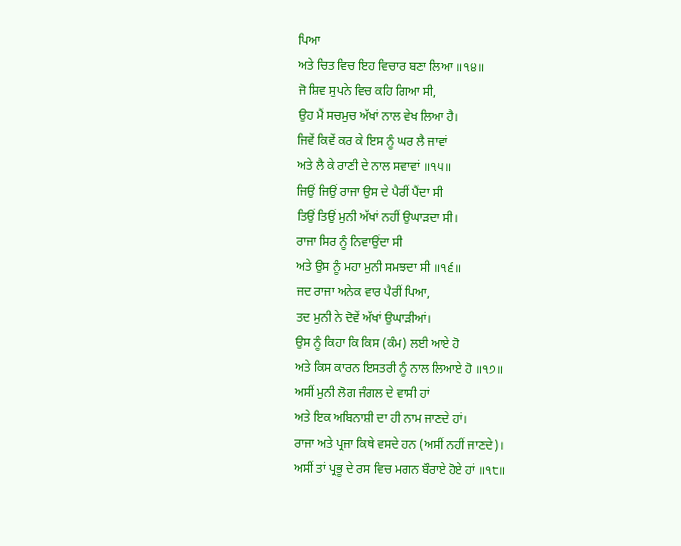ਪਿਆ
ਅਤੇ ਚਿਤ ਵਿਚ ਇਹ ਵਿਚਾਰ ਬਣਾ ਲਿਆ ॥੧੪॥
ਜੋ ਸ਼ਿਵ ਸੁਪਨੇ ਵਿਚ ਕਹਿ ਗਿਆ ਸੀ,
ਉਹ ਮੈਂ ਸਚਮੁਚ ਅੱਖਾਂ ਨਾਲ ਵੇਖ ਲਿਆ ਹੈ।
ਜਿਵੇਂ ਕਿਵੇਂ ਕਰ ਕੇ ਇਸ ਨੂੰ ਘਰ ਲੈ ਜਾਵਾਂ
ਅਤੇ ਲੈ ਕੇ ਰਾਣੀ ਦੇ ਨਾਲ ਸਵਾਵਾਂ ॥੧੫॥
ਜਿਉਂ ਜਿਉਂ ਰਾਜਾ ਉਸ ਦੇ ਪੈਰੀਂ ਪੈਂਦਾ ਸੀ
ਤਿਉਂ ਤਿਉਂ ਮੁਨੀ ਅੱਖਾਂ ਨਹੀਂ ਉਘਾੜਦਾ ਸੀ।
ਰਾਜਾ ਸਿਰ ਨੂੰ ਨਿਵਾਉਂਦਾ ਸੀ
ਅਤੇ ਉਸ ਨੂੰ ਮਹਾ ਮੁਨੀ ਸਮਝਦਾ ਸੀ ॥੧੬॥
ਜਦ ਰਾਜਾ ਅਨੇਕ ਵਾਰ ਪੈਰੀਂ ਪਿਆ,
ਤਦ ਮੁਨੀ ਨੇ ਦੋਵੇਂ ਅੱਖਾਂ ਉਘਾੜੀਆਂ।
ਉਸ ਨੂੰ ਕਿਹਾ ਕਿ ਕਿਸ (ਕੰਮ) ਲਈ ਆਏ ਹੋ
ਅਤੇ ਕਿਸ ਕਾਰਨ ਇਸਤਰੀ ਨੂੰ ਨਾਲ ਲਿਆਏ ਹੋ ॥੧੭॥
ਅਸੀਂ ਮੁਨੀ ਲੋਗ ਜੰਗਲ ਦੇ ਵਾਸੀ ਹਾਂ
ਅਤੇ ਇਕ ਅਬਿਨਾਸ਼ੀ ਦਾ ਹੀ ਨਾਮ ਜਾਣਦੇ ਹਾਂ।
ਰਾਜਾ ਅਤੇ ਪ੍ਰਜਾ ਕਿਥੇ ਵਸਦੇ ਹਨ (ਅਸੀਂ ਨਹੀਂ ਜਾਣਦੇ)।
ਅਸੀਂ ਤਾਂ ਪ੍ਰਭੂ ਦੇ ਰਸ ਵਿਚ ਮਗਨ ਬੌਰਾਏ ਹੋਏ ਹਾਂ ॥੧੮॥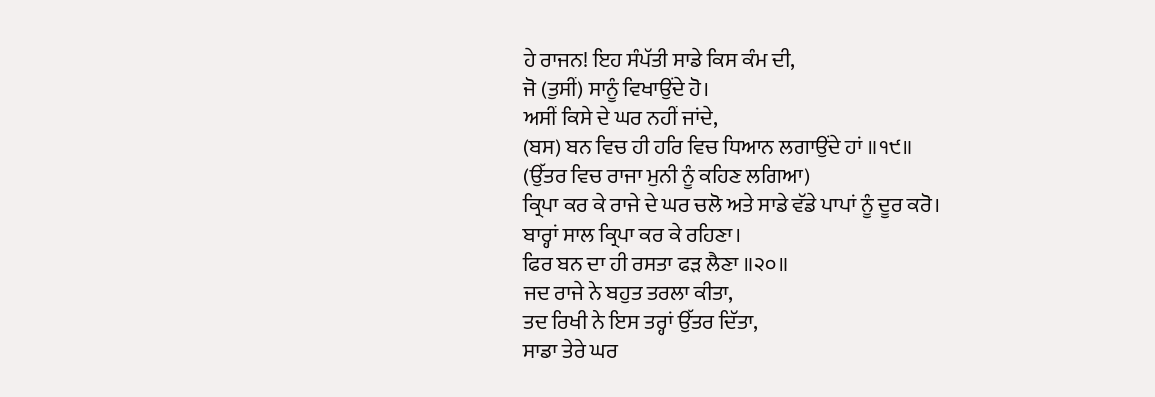ਹੇ ਰਾਜਨ! ਇਹ ਸੰਪੱਤੀ ਸਾਡੇ ਕਿਸ ਕੰਮ ਦੀ,
ਜੋ (ਤੁਸੀਂ) ਸਾਨੂੰ ਵਿਖਾਉਂਦੇ ਹੋ।
ਅਸੀਂ ਕਿਸੇ ਦੇ ਘਰ ਨਹੀਂ ਜਾਂਦੇ,
(ਬਸ) ਬਨ ਵਿਚ ਹੀ ਹਰਿ ਵਿਚ ਧਿਆਨ ਲਗਾਉਂਦੇ ਹਾਂ ॥੧੯॥
(ਉੱਤਰ ਵਿਚ ਰਾਜਾ ਮੁਨੀ ਨੂੰ ਕਹਿਣ ਲਗਿਆ)
ਕ੍ਰਿਪਾ ਕਰ ਕੇ ਰਾਜੇ ਦੇ ਘਰ ਚਲੋ ਅਤੇ ਸਾਡੇ ਵੱਡੇ ਪਾਪਾਂ ਨੂੰ ਦੂਰ ਕਰੋ।
ਬਾਰ੍ਹਾਂ ਸਾਲ ਕ੍ਰਿਪਾ ਕਰ ਕੇ ਰਹਿਣਾ।
ਫਿਰ ਬਨ ਦਾ ਹੀ ਰਸਤਾ ਫੜ ਲੈਣਾ ॥੨੦॥
ਜਦ ਰਾਜੇ ਨੇ ਬਹੁਤ ਤਰਲਾ ਕੀਤਾ,
ਤਦ ਰਿਖੀ ਨੇ ਇਸ ਤਰ੍ਹਾਂ ਉੱਤਰ ਦਿੱਤਾ,
ਸਾਡਾ ਤੇਰੇ ਘਰ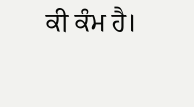ਕੀ ਕੰਮ ਹੈ।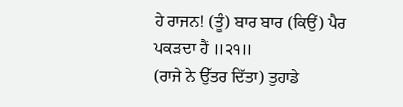ਹੇ ਰਾਜਨ! (ਤੂੰ) ਬਾਰ ਬਾਰ (ਕਿਉਂ) ਪੈਰ ਪਕੜਦਾ ਹੈਂ ॥੨੧॥
(ਰਾਜੇ ਨੇ ਉੱਤਰ ਦਿੱਤਾ) ਤੁਹਾਡੇ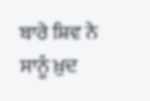ਬਾਰੇ ਸ਼ਿਵ ਨੇ ਸਾਨੂੰ ਖ਼ੁਦ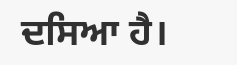ਦਸਿਆ ਹੈ।